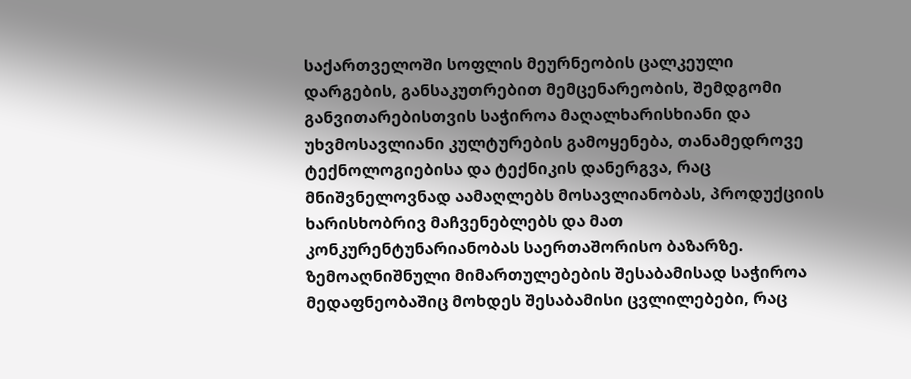საქართველოში სოფლის მეურნეობის ცალკეული დარგების, განსაკუთრებით მემცენარეობის, შემდგომი განვითარებისთვის საჭიროა მაღალხარისხიანი და უხვმოსავლიანი კულტურების გამოყენება, თანამედროვე ტექნოლოგიებისა და ტექნიკის დანერგვა, რაც მნიშვნელოვნად აამაღლებს მოსავლიანობას, პროდუქციის ხარისხობრივ მაჩვენებლებს და მათ კონკურენტუნარიანობას საერთაშორისო ბაზარზე.
ზემოაღნიშნული მიმართულებების შესაბამისად საჭიროა მედაფნეობაშიც მოხდეს შესაბამისი ცვლილებები, რაც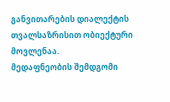განვითარების დიალექტის თვალსაზრისით ობიექტური მოვლენაა.
მედაფნეობის შემდგომი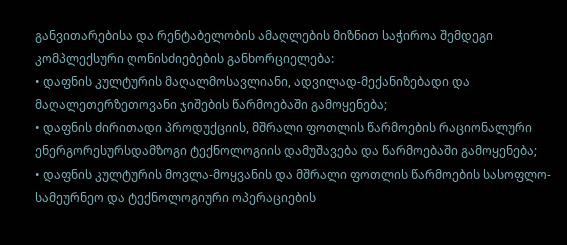განვითარებისა და რენტაბელობის ამაღლების მიზნით საჭიროა შემდეგი კომპლექსური ღონისძიებების განხორციელება:
• დაფნის კულტურის მაღალმოსავლიანი, ადვილად-მექანიზებადი და მაღალეთერზეთოვანი ჯიშების წარმოებაში გამოყენება;
• დაფნის ძირითადი პროდუქციის, მშრალი ფოთლის წარმოების რაციონალური ენერგორესურსდამზოგი ტექნოლოგიის დამუშავება და წარმოებაში გამოყენება;
• დაფნის კულტურის მოვლა-მოყვანის და მშრალი ფოთლის წარმოების სასოფლო-სამეურნეო და ტექნოლოგიური ოპერაციების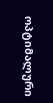ოპტიმალური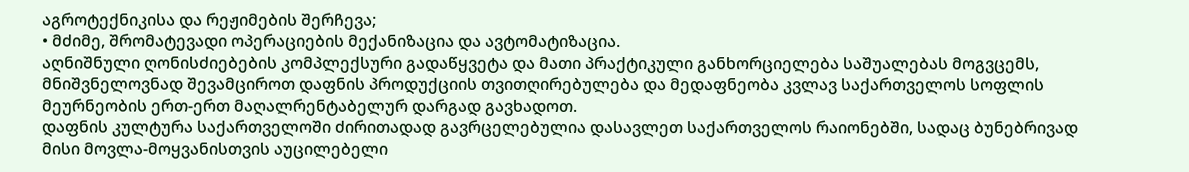აგროტექნიკისა და რეჟიმების შერჩევა;
• მძიმე, შრომატევადი ოპერაციების მექანიზაცია და ავტომატიზაცია.
აღნიშნული ღონისძიებების კომპლექსური გადაწყვეტა და მათი პრაქტიკული განხორციელება საშუალებას მოგვცემს, მნიშვნელოვნად შევამციროთ დაფნის პროდუქციის თვითღირებულება და მედაფნეობა კვლავ საქართველოს სოფლის მეურნეობის ერთ-ერთ მაღალრენტაბელურ დარგად გავხადოთ.
დაფნის კულტურა საქართველოში ძირითადად გავრცელებულია დასავლეთ საქართველოს რაიონებში, სადაც ბუნებრივად მისი მოვლა-მოყვანისთვის აუცილებელი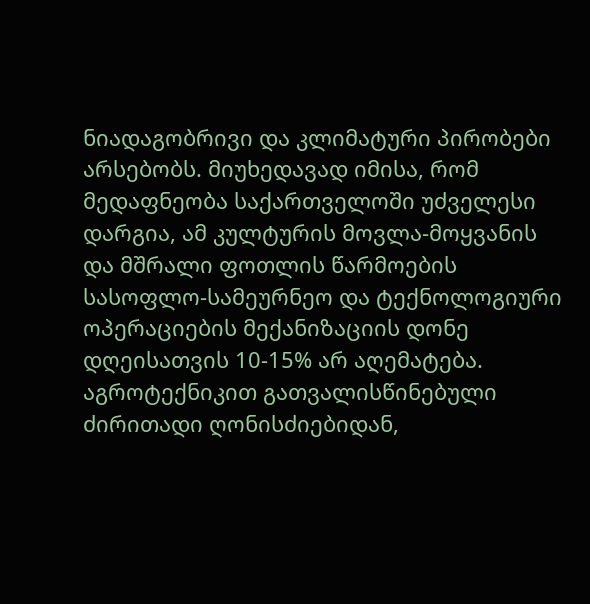ნიადაგობრივი და კლიმატური პირობები არსებობს. მიუხედავად იმისა, რომ მედაფნეობა საქართველოში უძველესი დარგია, ამ კულტურის მოვლა-მოყვანის და მშრალი ფოთლის წარმოების სასოფლო-სამეურნეო და ტექნოლოგიური ოპერაციების მექანიზაციის დონე დღეისათვის 10-15% არ აღემატება.
აგროტექნიკით გათვალისწინებული ძირითადი ღონისძიებიდან,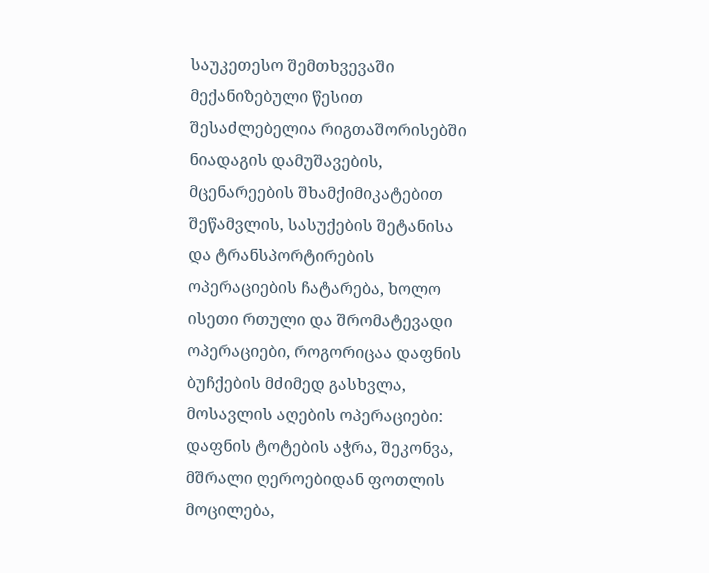საუკეთესო შემთხვევაში მექანიზებული წესით შესაძლებელია რიგთაშორისებში ნიადაგის დამუშავების, მცენარეების შხამქიმიკატებით შეწამვლის, სასუქების შეტანისა და ტრანსპორტირების ოპერაციების ჩატარება, ხოლო ისეთი რთული და შრომატევადი ოპერაციები, როგორიცაა დაფნის ბუჩქების მძიმედ გასხვლა, მოსავლის აღების ოპერაციები: დაფნის ტოტების აჭრა, შეკონვა, მშრალი ღეროებიდან ფოთლის მოცილება,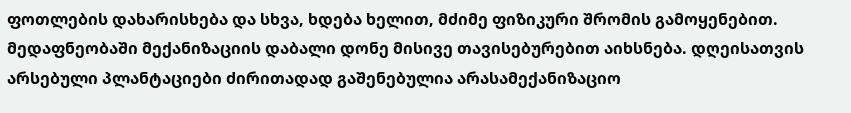ფოთლების დახარისხება და სხვა, ხდება ხელით, მძიმე ფიზიკური შრომის გამოყენებით.
მედაფნეობაში მექანიზაციის დაბალი დონე მისივე თავისებურებით აიხსნება. დღეისათვის არსებული პლანტაციები ძირითადად გაშენებულია არასამექანიზაციო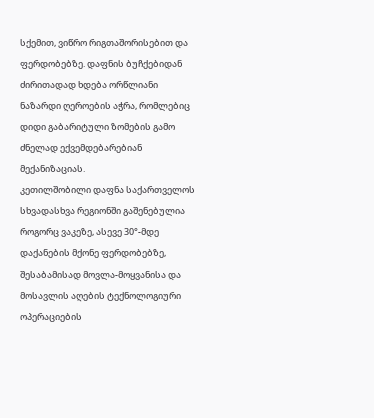სქემით, ვიწრო რიგთაშორისებით და ფერდობებზე. დაფნის ბუჩქებიდან ძირითადად ხდება ორწლიანი ნაზარდი ღეროების აჭრა, რომლებიც დიდი გაბარიტული ზომების გამო ძნელად ექვემდებარებიან მექანიზაციას.
კეთილშობილი დაფნა საქართველოს სხვადასხვა რეგიონში გაშენებულია როგორც ვაკეზე, ასევე 30°-მდე დაქანების მქონე ფერდობებზე, შესაბამისად მოვლა-მოყვანისა და მოსავლის აღების ტექნოლოგიური ოპერაციების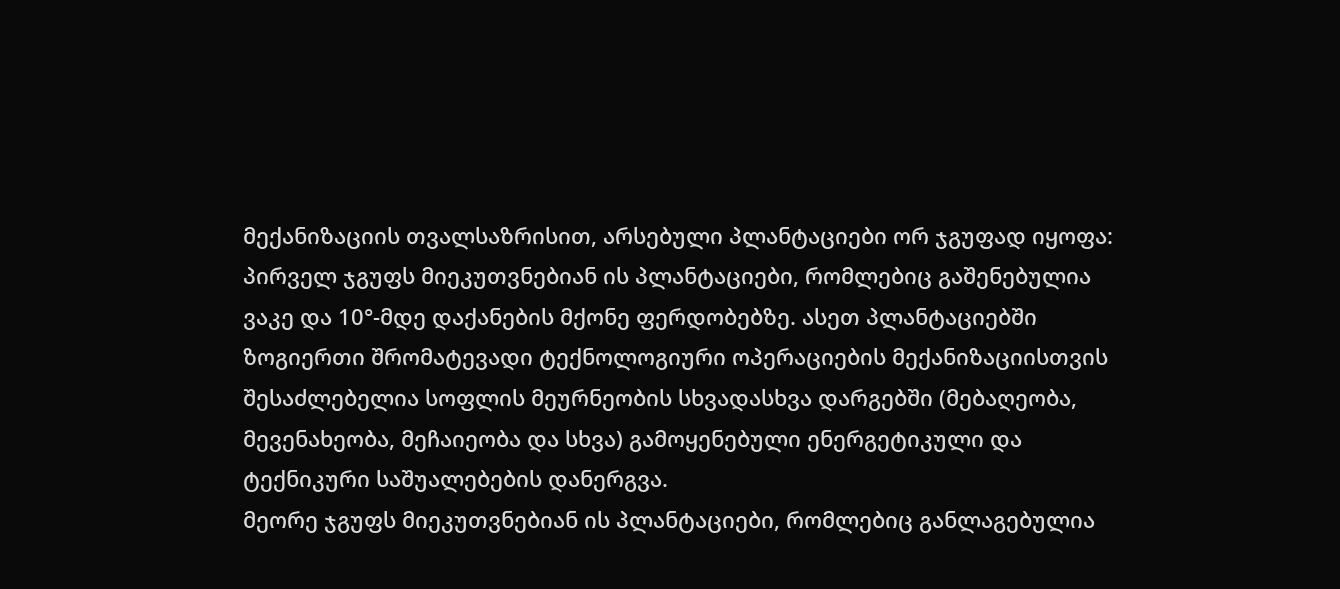მექანიზაციის თვალსაზრისით, არსებული პლანტაციები ორ ჯგუფად იყოფა:
პირველ ჯგუფს მიეკუთვნებიან ის პლანტაციები, რომლებიც გაშენებულია ვაკე და 10°-მდე დაქანების მქონე ფერდობებზე. ასეთ პლანტაციებში ზოგიერთი შრომატევადი ტექნოლოგიური ოპერაციების მექანიზაციისთვის შესაძლებელია სოფლის მეურნეობის სხვადასხვა დარგებში (მებაღეობა, მევენახეობა, მეჩაიეობა და სხვა) გამოყენებული ენერგეტიკული და ტექნიკური საშუალებების დანერგვა.
მეორე ჯგუფს მიეკუთვნებიან ის პლანტაციები, რომლებიც განლაგებულია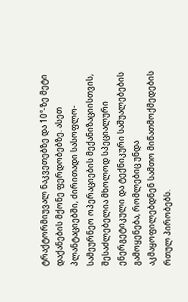ტრაქტორმიუვალ ნაკვეთებზე და 10°-ზე მეტი დაქანების მქონე ფერდობებზე. ასეთ პლანტაციებში, ძირითადი სასოფლო-სამეურნეო ოპერაციების მექანიზაციისთვის, შესაძლებელია მხოლოდ სპეციალური ენერგეტიკული და ტექნიკური საშუალებების გამოყენება, რომლებიც უნდა აკმაყოფილებდნენ სამთო მიწათმოქმედების რთულ პირობებს.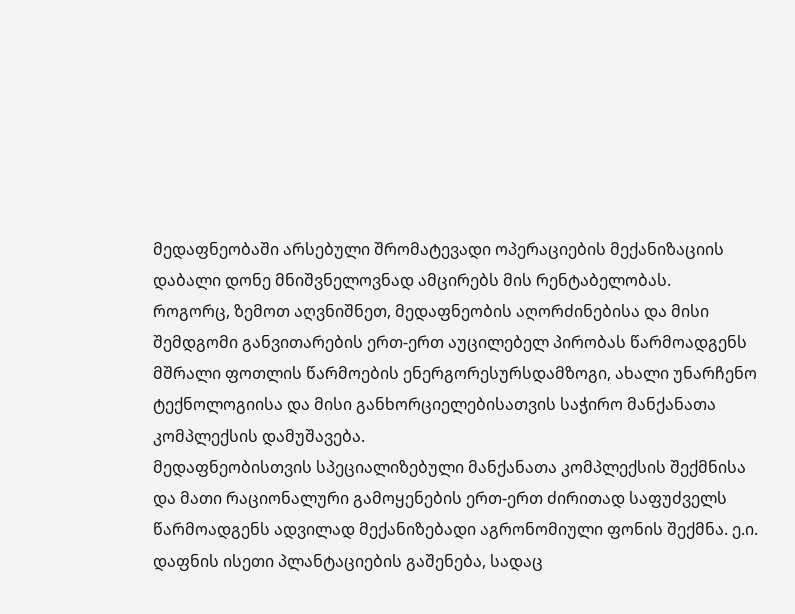მედაფნეობაში არსებული შრომატევადი ოპერაციების მექანიზაციის დაბალი დონე მნიშვნელოვნად ამცირებს მის რენტაბელობას.
როგორც, ზემოთ აღვნიშნეთ, მედაფნეობის აღორძინებისა და მისი შემდგომი განვითარების ერთ-ერთ აუცილებელ პირობას წარმოადგენს მშრალი ფოთლის წარმოების ენერგორესურსდამზოგი, ახალი უნარჩენო ტექნოლოგიისა და მისი განხორციელებისათვის საჭირო მანქანათა კომპლექსის დამუშავება.
მედაფნეობისთვის სპეციალიზებული მანქანათა კომპლექსის შექმნისა და მათი რაციონალური გამოყენების ერთ-ერთ ძირითად საფუძველს წარმოადგენს ადვილად მექანიზებადი აგრონომიული ფონის შექმნა. ე.ი. დაფნის ისეთი პლანტაციების გაშენება, სადაც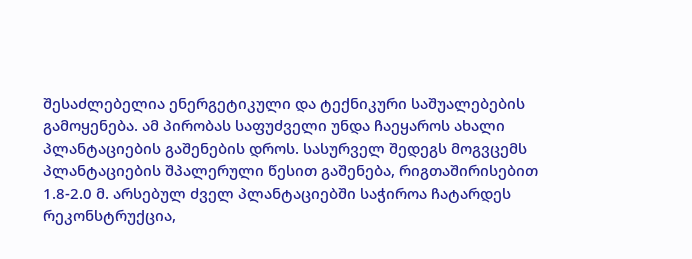შესაძლებელია ენერგეტიკული და ტექნიკური საშუალებების გამოყენება. ამ პირობას საფუძველი უნდა ჩაეყაროს ახალი პლანტაციების გაშენების დროს. სასურველ შედეგს მოგვცემს პლანტაციების შპალერული წესით გაშენება, რიგთაშირისებით 1.8-2.0 მ. არსებულ ძველ პლანტაციებში საჭიროა ჩატარდეს რეკონსტრუქცია,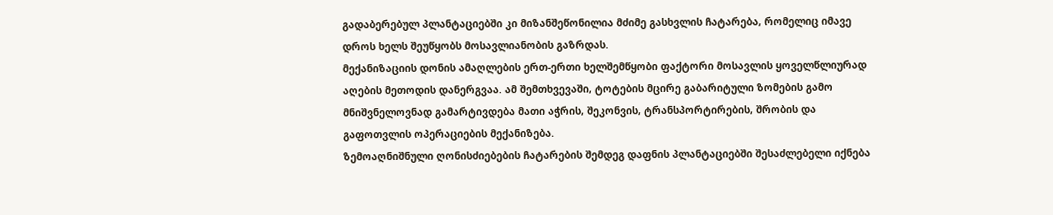გადაბერებულ პლანტაციებში კი მიზანშეწონილია მძიმე გასხვლის ჩატარება, რომელიც იმავე დროს ხელს შეუწყობს მოსავლიანობის გაზრდას.
მექანიზაციის დონის ამაღლების ერთ-ერთი ხელშემწყობი ფაქტორი მოსავლის ყოველწლიურად აღების მეთოდის დანერგვაა. ამ შემთხვევაში, ტოტების მცირე გაბარიტული ზომების გამო მნიშვნელოვნად გამარტივდება მათი აჭრის, შეკონვის, ტრანსპორტირების, შრობის და გაფოთვლის ოპერაციების მექანიზება.
ზემოაღნიშნული ღონისძიებების ჩატარების შემდეგ დაფნის პლანტაციებში შესაძლებელი იქნება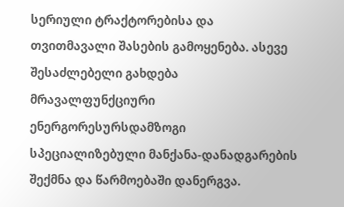სერიული ტრაქტორებისა და თვითმავალი შასების გამოყენება. ასევე შესაძლებელი გახდება მრავალფუნქციური ენერგორესურსდამზოგი სპეციალიზებული მანქანა-დანადგარების შექმნა და წარმოებაში დანერგვა.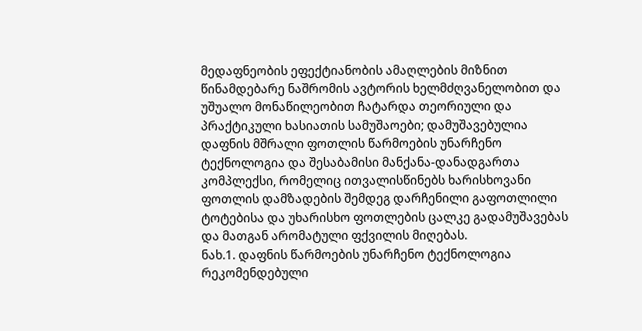მედაფნეობის ეფექტიანობის ამაღლების მიზნით წინამდებარე ნაშრომის ავტორის ხელმძღვანელობით და უშუალო მონაწილეობით ჩატარდა თეორიული და პრაქტიკული ხასიათის სამუშაოები; დამუშავებულია დაფნის მშრალი ფოთლის წარმოების უნარჩენო ტექნოლოგია და შესაბამისი მანქანა-დანადგართა კომპლექსი, რომელიც ითვალისწინებს ხარისხოვანი ფოთლის დამზადების შემდეგ დარჩენილი გაფოთლილი ტოტებისა და უხარისხო ფოთლების ცალკე გადამუშავებას და მათგან არომატული ფქვილის მიღებას.
ნახ.1. დაფნის წარმოების უნარჩენო ტექნოლოგია
რეკომენდებული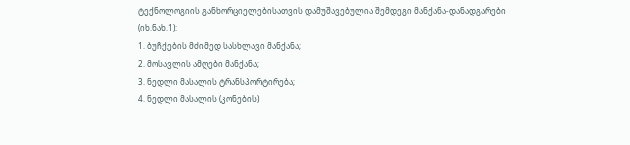ტექნოლოგიის განხორციელებისათვის დამუშავებულია შემდეგი მანქანა-დანადგარები (იხ.ნახ.1):
1. ბუჩქების მძიმედ სასხლავი მანქანა;
2. მოსავლის ამღები მანქანა;
3. ნედლი მასალის ტრანსპორტირება;
4. ნედლი მასალის (კონების)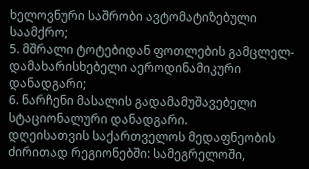ხელოვნური საშრობი ავტომატიზებული საამქრო;
5. მშრალი ტოტებიდან ფოთლების გამცლელ-დამახარისხებელი აეროდინამიკური დანადგარი;
6. ნარჩენი მასალის გადამამუშავებელი სტაციონალური დანადგარი.
დღეისათვის საქართველოს მედაფნეობის ძირითად რეგიონებში: სამეგრელოში,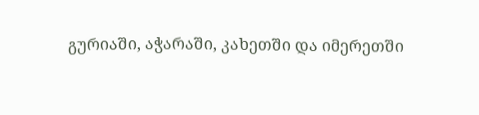გურიაში, აჭარაში, კახეთში და იმერეთში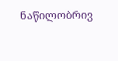ნაწილობრივ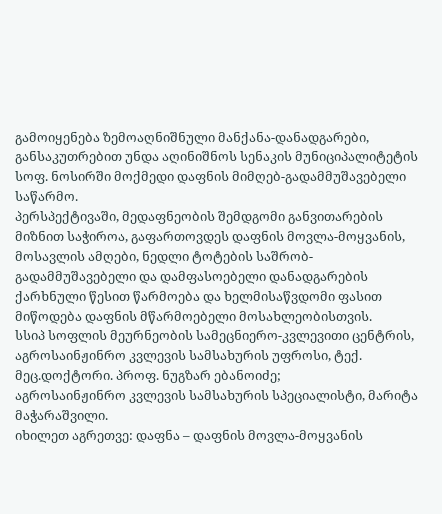გამოიყენება ზემოაღნიშნული მანქანა-დანადგარები, განსაკუთრებით უნდა აღინიშნოს სენაკის მუნიციპალიტეტის სოფ. ნოსირში მოქმედი დაფნის მიმღებ-გადამმუშავებელი საწარმო.
პერსპექტივაში, მედაფნეობის შემდგომი განვითარების მიზნით საჭიროა, გაფართოვდეს დაფნის მოვლა-მოყვანის, მოსავლის ამღები, ნედლი ტოტების საშრობ-გადამმუშავებელი და დამფასოებელი დანადგარების ქარხნული წესით წარმოება და ხელმისაწვდომი ფასით მიწოდება დაფნის მწარმოებელი მოსახლეობისთვის.
სსიპ სოფლის მეურნეობის სამეცნიერო-კვლევითი ცენტრის, აგროსაინჟინრო კვლევის სამსახურის უფროსი, ტექ. მეც.დოქტორი. პროფ. ნუგზარ ებანოიძე;
აგროსაინჟინრო კვლევის სამსახურის სპეციალისტი, მარიტა მაჭარაშვილი.
იხილეთ აგრეთვე: დაფნა – დაფნის მოვლა-მოყვანის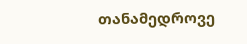თანამედროვე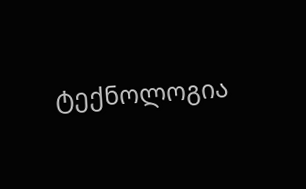ტექნოლოგია